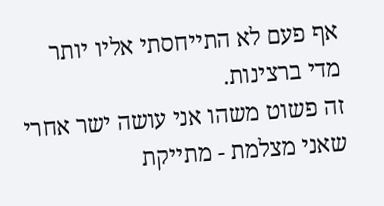אף פעם לא התייחסתי אליו יותר מדי ברצינות.
זה פשוט משהו אני עושה ישר אחרי שאני מצלמת - מתייקת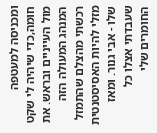ומכניסה למעטפה חומה,כדי שיהיה לי שקט מול העייניים ובראש. את המנהג המעולה הזה רכשתי מהצלם שהתמזל מזלי להיות האסיסטנטית שלו - אבי גנור. ומאז שעבדתי אצלו כל החומרים שלי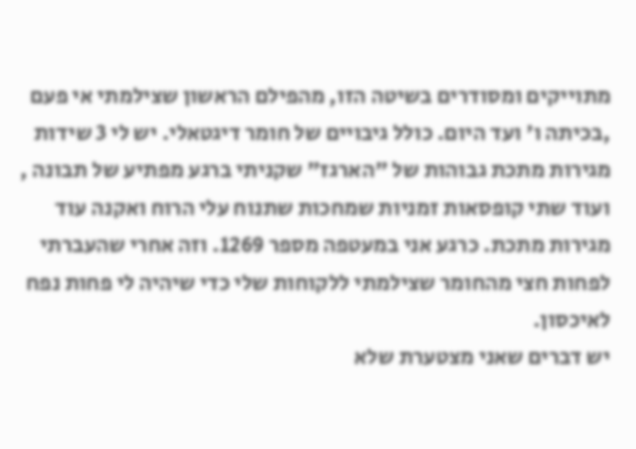מתוייקים ומסודרים בשיטה הזו, מהפילם הראשון שצילמתי אי פעם ,בכיתה ו' ועד היום. כולל גיבויים של חומר דיגטאלי. יש לי 3 שידות מגירות מתכת גבוהות של "הארגז" שקניתי ברגע מפתיע של תבונה , ועוד שתי קופסאות זמניות שמחכות שתנוח עלי הרוח ואקנה עוד מגירות מתכת. כרגע אני במעטפה מספר 1269. וזה אחרי שהעברתי לפחות חצי מהחומר שצילמתי ללקוחות שלי כדי שיהיה לי פחות נפח לאיכסון.
יש דברים שאני מצטערת שלא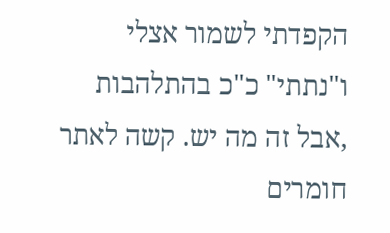הקפדתי לשמור אצלי ו"נתתי" כ"כ בהתלהבות ,אבל זה מה יש. קשה לאתר חומרים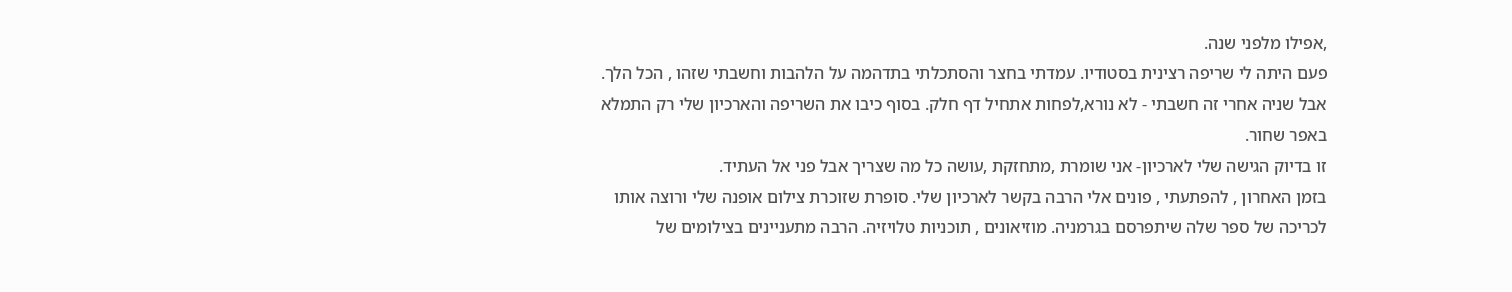,אפילו מלפני שנה.
פעם היתה לי שריפה רצינית בסטודיו. עמדתי בחצר והסתכלתי בתדהמה על הלהבות וחשבתי שזהו , הכל הלך. אבל שניה אחרי זה חשבתי - לא נורא,לפחות אתחיל דף חלק. בסוף כיבו את השריפה והארכיון שלי רק התמלא באפר שחור.
זו בדיוק הגישה שלי לארכיון- אני שומרת ,מתחזקת ,עושה כל מה שצריך אבל פני אל העתיד.
בזמן האחרון , להפתעתי , פונים אלי הרבה בקשר לארכיון שלי. סופרת שזוכרת צילום אופנה שלי ורוצה אותו לכריכה של ספר שלה שיתפרסם בגרמניה. מוזיאונים , תוכניות טלויזיה. הרבה מתעניינים בצילומים של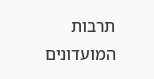תרבות המועדונים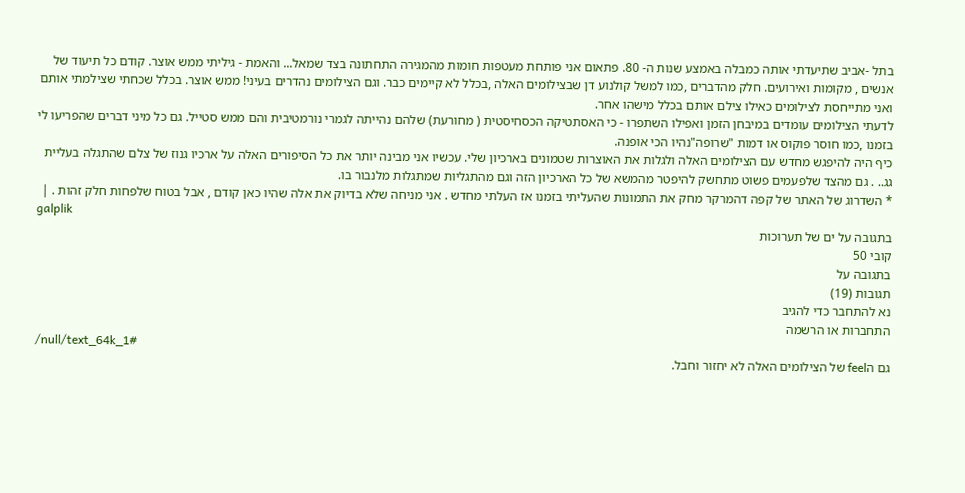בתל -אביב שתיעדתי אותה כמבלה באמצע שנות ה- 80. פתאום אני פותחת מעטפות חומות מהמגירה התחתונה בצד שמאל... והאמת - גיליתי ממש אוצר. קודם כל תיעוד של אנשים , מקומות ואירועים. חלק מהדברים ,כמו למשל קולנוע דן שבצילומים האלה ,בכלל לא קיימים כבר. וגם הצילומים נהדרים בעיני! ממש אוצר. בכלל שכחתי שצילמתי אותם ואני מתייחסת לצילומים כאילו צילם אותם בכלל מישהו אחר.
לדעתי הצילומים עומדים במיבחן הזמן ואפילו השתפרו - כי האסתטיקה הכסחיסטית ( מחורעת) שלהם נהייתה לגמרי נורמטיבית והם ממש סטייל. גם כל מיני דברים שהפריעו לי בזמנו ,כמו חוסר פוקוס או דמות "שרופה"נהיו הכי אופנה.
כיף היה להיפגש מחדש עם הצילומים האלה ולגלות את האוצרות שטמונים בארכיון שלי. עכשיו אני מבינה יותר את כל הסיפורים האלה על ארכיו גנוז של צלם שהתגלה בעליית גג.. . גם מהצד שלפעמים פשוט מתחשק להיפטר מהמשא של כל הארכיון הזה וגם מהתגליות שמתגלות מלנבור בו.
* השדרוג של האתר של קפה דהמרקר מחק את התמונות שהעליתי בזמנו אז העלתי מחדש . אני מניחה שלא בדיוק את אלה שהיו כאן קודם , אבל בטוח שלפחות חלק זהות . |
galplik
בתגובה על ים של תערוכות
קובי 50
בתגובה על
תגובות (19)
נא להתחבר כדי להגיב
התחברות או הרשמה
/null/text_64k_1#
גם הfeel של הצילומים האלה לא יחזור וחבל.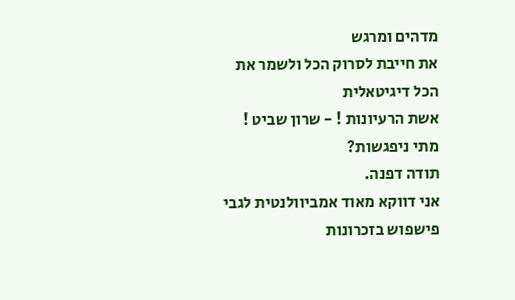מדהים ומרגש
את חייבת לסרוק הכל ולשמר את הכל דיגיטאלית
אשת הרעיונות ! - שרון שביט !
מתי ניפגשות?
תודה דפנה.
אני דווקא מאוד אמביוולנטית לגבי פישפוש בזכרונות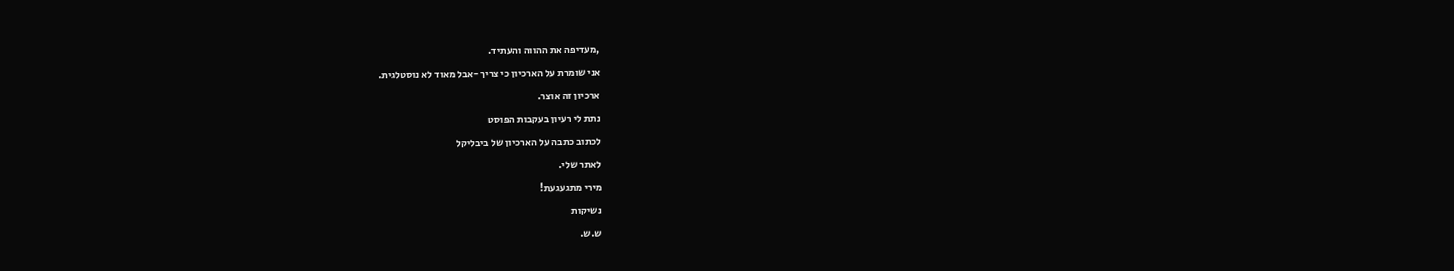,מעדיפה את ההווה והעתיד.
אני שומרת על הארכיון כי צריך -אבל מאוד לא נוסטלגית.
ארכיון זה אוצר.
נתת לי רעיון בעקבות הפוסט
לכתוב כתבה על הארכיון של ביבליקל
לאתר שלי.
מירי מתגעגעת!
נשיקות
ש.ש.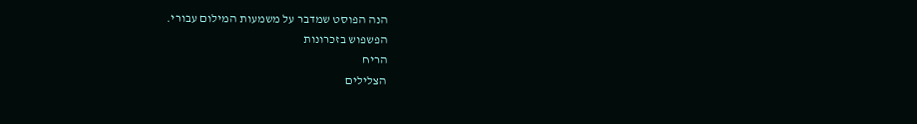הנה הפוסט שמדבר על משמעות המילום עבורי.
הפשפוש בזכרונות
הריח
הצלילים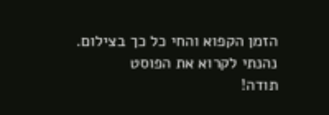הזמן הקפוא והחי כל כך בצילום.
נהנתי לקרוא את הפוסט
תודה!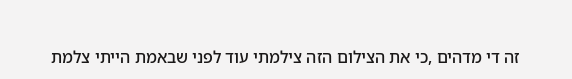זה די מדהים ,כי את הצילום הזה צילמתי עוד לפני שבאמת הייתי צלמת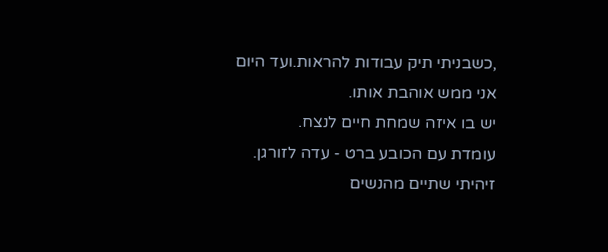,כשבניתי תיק עבודות להראות.ועד היום אני ממש אוהבת אותו.
יש בו איזה שמחת חיים לנצח.
עומדת עם הכובע ברט - עדה לזורגן.
זיהיתי שתיים מהנשים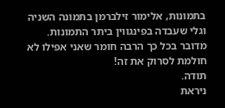בתמונות, אלימור זילברמן בתמונה השניה
וגלי שעבדה בפינגווין ביתר התמונות.
מדובר בכל כך הרבה חומר שאני אפילו לא חולמת לסרוק את זה!
תודה.
ניראת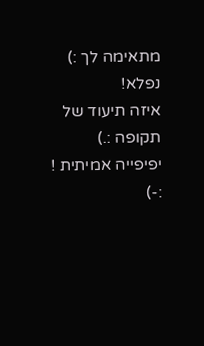מתאימה לך :)
נפלא!
איזה תיעוד של תקופה :.)
יפיפייה אמיתית !
:-)